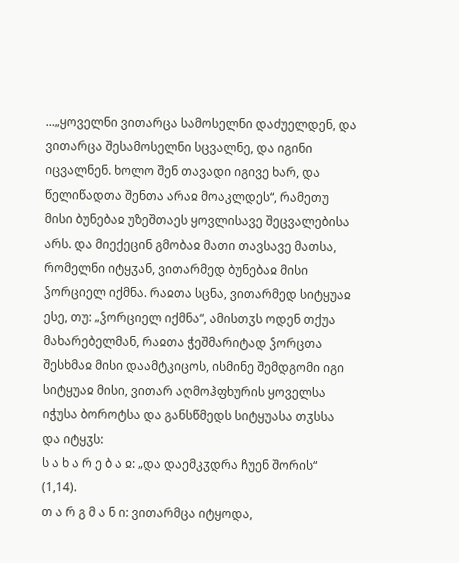...„ყოველნი ვითარცა სამოსელნი დაძუელდენ, და ვითარცა შესამოსელნი სცვალნე, და იგინი იცვალნენ. ხოლო შენ თავადი იგივე ხარ, და წელიწადთა შენთა არაჲ მოაკლდეს“, რამეთუ მისი ბუნებაჲ უზეშთაეს ყოვლისავე შეცვალებისა არს. და მიექეცინ გმობაჲ მათი თავსავე მათსა, რომელნი იტყჳან, ვითარმედ ბუნებაჲ მისი ჴორციელ იქმნა. რაჲთა სცნა, ვითარმედ სიტყუაჲ ესე, თუ: „ჴორციელ იქმნა“, ამისთჳს ოდენ თქუა მახარებელმან, რაჲთა ჭეშმარიტად ჴორცთა შესხმაჲ მისი დაამტკიცოს, ისმინე შემდგომი იგი სიტყუაჲ მისი, ვითარ აღმოჰფხურის ყოველსა იჭუსა ბოროტსა და განსწმედს სიტყუასა თჳსსა და იტყჳს:
ს ა ხ ა რ ე ბ ა ჲ: „და დაემკჳდრა ჩუენ შორის“ (1,14).
თ ა რ გ მ ა ნ ი: ვითარმცა იტყოდა,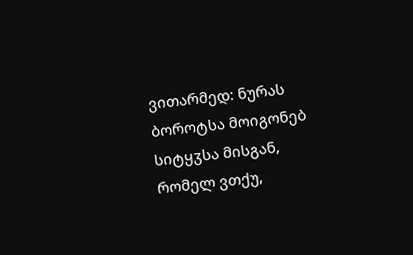ვითარმედ: ნურას ბოროტსა მოიგონებ სიტყჳსა მისგან, რომელ ვთქუ,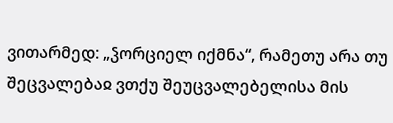ვითარმედ: „ჴორციელ იქმნა“, რამეთუ არა თუ შეცვალებაჲ ვთქუ შეუცვალებელისა მის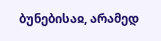ბუნებისაჲ, არამედ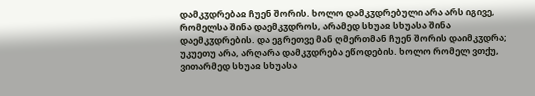დამკჳდრებაჲ ჩუენ შორის. ხოლო დამკჳდრებული არა არს იგივე, რომელსა შინა დაემკჳდროს, არამედ სხუაჲ სხუასა შინა დაემკჳდრების. და ეგრეთვე მან ღმერთმან ჩუენ შორის დაიმკჳდრა; უკუეთუ არა, არღარა დამკჳდრება ეწოდების. ხოლო რომელ ვთქუ, ვითარმედ სხუაჲ სხუასა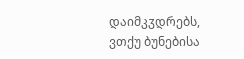დაიმკჳდრებს, ვთქუ ბუნებისა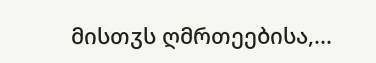მისთჳს ღმრთეებისა,...